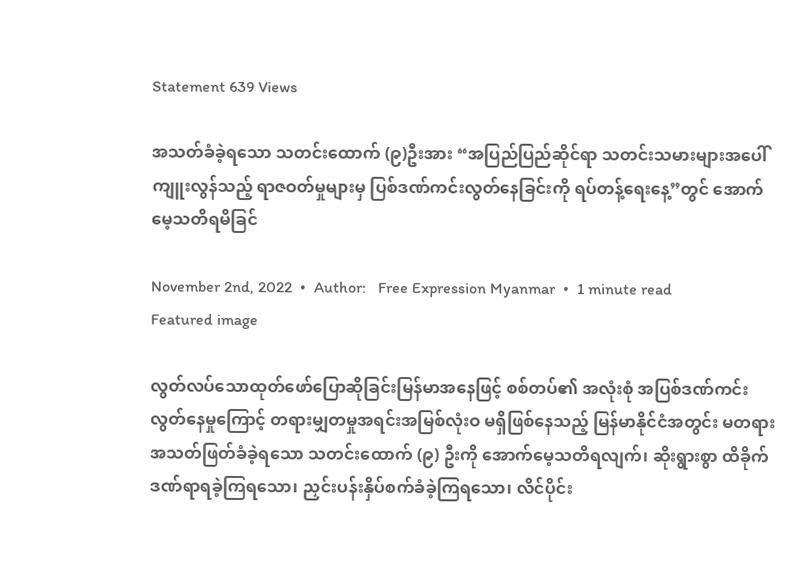Statement 639 Views

အသတ်ခံခဲ့ရသော သတင်းထောက် (၉)ဦးအား “အပြည်ပြည်ဆိုင်ရာ သတင်းသမားများအပေါ် ကျူးလွန်သည့် ရာဇဝတ်မှုများမှ ပြစ်ဒဏ်ကင်းလွတ်နေခြင်းကို ရပ်တန့်ရေးနေ့”တွင် အောက်မေ့သတိရမိခြင်

November 2nd, 2022  •  Author:   Free Expression Myanmar  •  1 minute read
Featured image

လွတ်လပ်သောထုတ်ဖော်ပြောဆိုခြင်းမြန်မာအနေဖြင့် စစ်တပ်၏ အလုံးစုံ အပြစ်ဒဏ်ကင်းလွတ်နေမှုကြောင့် တရားမျှတမှုအရင်းအမြစ်လုံးဝ မရှိဖြစ်နေသည့် မြန်မာနိုင်ငံအတွင်း မတရားအသတ်ဖြတ်ခံခဲ့ရသော သတင်းထောက် (၉) ဦးကို အောက်မေ့သတိရလျက်၊ ဆိုးရွားစွာ ထိခိုက်ဒဏ်ရာရခဲ့ကြရသော၊ ညှင်းပန်းနှိပ်စက်ခံခဲ့ကြရသော၊ လိင်ပိုင်း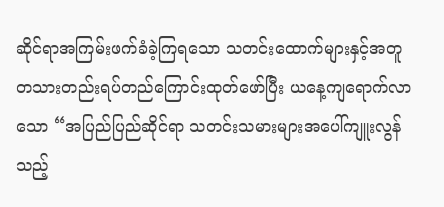ဆိုင်ရာအကြမ်းဖက်ခံခဲ့ကြရသော သတင်းထောက်များနှင့်အတူ တသားတည်းရပ်တည်ကြောင်းထုတ်ဖော်ပြီး ယနေ့ကျရောက်လာသော “အပြည်ပြည်ဆိုင်ရာ သတင်းသမားများအပေါ်ကျူးလွန်သည့်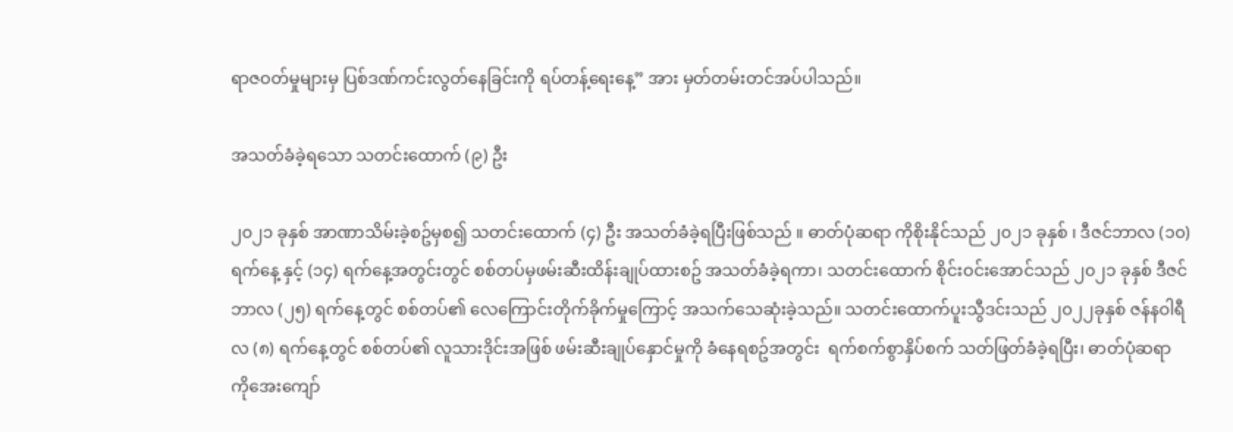ရာဇဝတ်မှုများမှ ပြစ်ဒဏ်ကင်းလွတ်နေခြင်းကို ရပ်တန့်ရေးနေ့” အား မှတ်တမ်းတင်အပ်ပါသည်။

အသတ်ခံခဲ့ရသော သတင်းထောက် (၉) ဦး

၂၀၂၁ ခုနှစ် အာဏာသိမ်းခဲ့စဥ်မှစ၍ သတင်းထောက် (၄) ဦး အသတ်ခံခဲ့ရပြီးဖြစ်သည် ။ ဓာတ်ပုံဆရာ ကိုစိုးနိုင်သည် ၂၀၂၁ ခုနှစ် ၊ ဒီဇင်ဘာလ (၁၀) ရက်နေ့ နှင့် (၁၄) ရက်နေ့အတွင်းတွင် စစ်တပ်မှဖမ်းဆီးထိန်းချုပ်ထားစဥ် အသတ်ခံခဲ့ရကာ၊ သတင်းထောက် စိုင်းဝင်းအောင်သည် ၂၀၂၁ ခုနှစ် ဒီဇင်ဘာလ (၂၅) ရက်နေ့တွင် စစ်တပ်၏ လေကြောင်းတိုက်ခိုက်မှုကြောင့် အသက်သေဆုံးခဲ့သည်။ သတင်းထောက်ပူးသွီဒင်းသည် ၂၀၂၂ခုနှစ် ဇန်နဝါရီလ (၈) ရက်နေ့တွင် စစ်တပ်၏ လူသားဒိုင်းအဖြစ် ဖမ်းဆီးချုပ်နှောင်မှုကို ခံနေရစဥ်အတွင်း  ရက်စက်စွာနှိပ်စက် သတ်ဖြတ်ခံခဲ့ရပြီး၊ ဓာတ်ပုံဆရာ ကိုအေးကျော်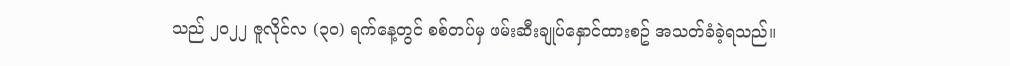သည် ၂၀၂၂ ဇူလိုင်လ (၃၀) ရက်နေ့တွင် စစ်တပ်မှ ဖမ်းဆီးချုပ်နှောင်ထားစဥ် အသတ်ခံခဲ့ရသည်။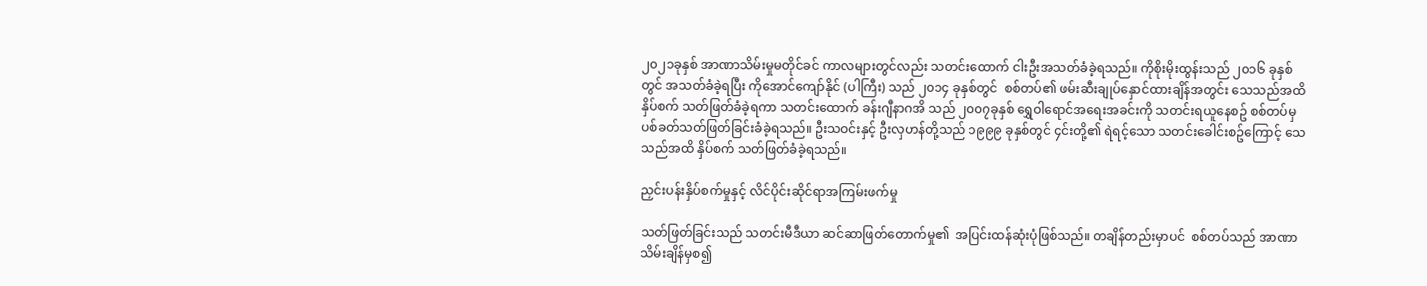၂၀၂၁ခုနှစ် အာဏာသိမ်းမှုမတိုင်ခင် ကာလများတွင်လည်း သတင်းထောက် ငါးဦးအသတ်ခံခဲ့ရသည်။ ကိုစိုးမိုးထွန်းသည် ၂၀၁၆ ခုနှစ်တွင် အသတ်ခံခဲ့ရပြီး ကိုအောင်ကျော်နိုင် (ပါကြီး) သည် ၂၀၁၄ ခုနှစ်တွင်  စစ်တပ်၏ ဖမ်းဆီးချုပ်နှောင်ထားချိန်အတွင်း သေသည်အထိ နှိပ်စက် သတ်ဖြတ်ခံခဲ့ရကာ သတင်းထောက် ခန်းဂျီနာဂအိ သည် ၂၀၀၇ခုနှစ် ရွှေဝါရောင်အရေးအခင်းကို သတင်းရယူနေစဥ် စစ်တပ်မှ ပစ်ခတ်သတ်ဖြတ်ခြင်းခံခဲ့ရသည်။ ဦးသဝင်းနှင့် ဦးလှဟန်တို့သည် ၁၉၉၉ ခုနှစ်တွင် ၄င်းတို့၏ ရဲရင့်သော သတင်းခေါင်းစဥ်ကြောင့် သေသည်အထိ နှိပ်စက် သတ်ဖြတ်ခံခဲ့ရသည်။

ညှင်းပန်းနှိပ်စက်မှုနှင့် လိင်ပိုင်းဆိုင်ရာအကြမ်းဖက်မှု

သတ်ဖြတ်ခြင်းသည် သတင်းမီဒီယာ ဆင်ဆာဖြတ်တောက်မှု၏  အပြင်းထန်ဆုံးပုံဖြစ်သည်။ တချိန်တည်းမှာပင်  စစ်တပ်သည် အာဏာသိမ်းချိန်မှစ၍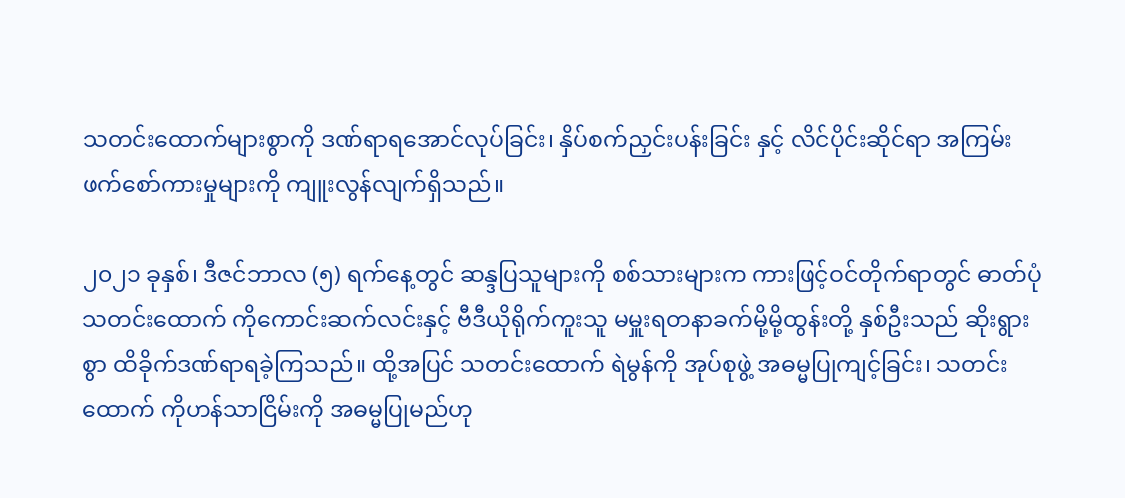သတင်းထောက်များစွာကို ဒဏ်ရာရအောင်လုပ်ခြင်း၊ နှိပ်စက်ညှင်းပန်းခြင်း နှင့် လိင်ပိုင်းဆိုင်ရာ အကြမ်းဖက်စော်ကားမှုများကို ကျူးလွန်လျက်ရှိသည်။

၂၀၂၁ ခုနှစ်၊ ဒီဇင်ဘာလ (၅) ရက်နေ့တွင် ဆန္ဒပြသူများကို စစ်သားများက ကားဖြင့်ဝင်တိုက်ရာတွင် ဓာတ်ပုံသတင်းထောက် ကိုကောင်းဆက်လင်းနှင့် ဗီဒီယိုရိုက်ကူးသူ မမှူးရတနာခက်မို့မို့ထွန်းတို့ နှစ်ဦးသည် ဆိုးရွားစွာ ထိခိုက်ဒဏ်ရာရခဲ့ကြသည်။ ထို့အပြင် သတင်းထောက် ရဲမွန်ကို အုပ်စုဖွဲ့ အဓမ္မပြုကျင့်ခြင်း၊ သတင်းထောက် ကိုဟန်သာငြိမ်းကို အဓမ္မပြုမည်ဟု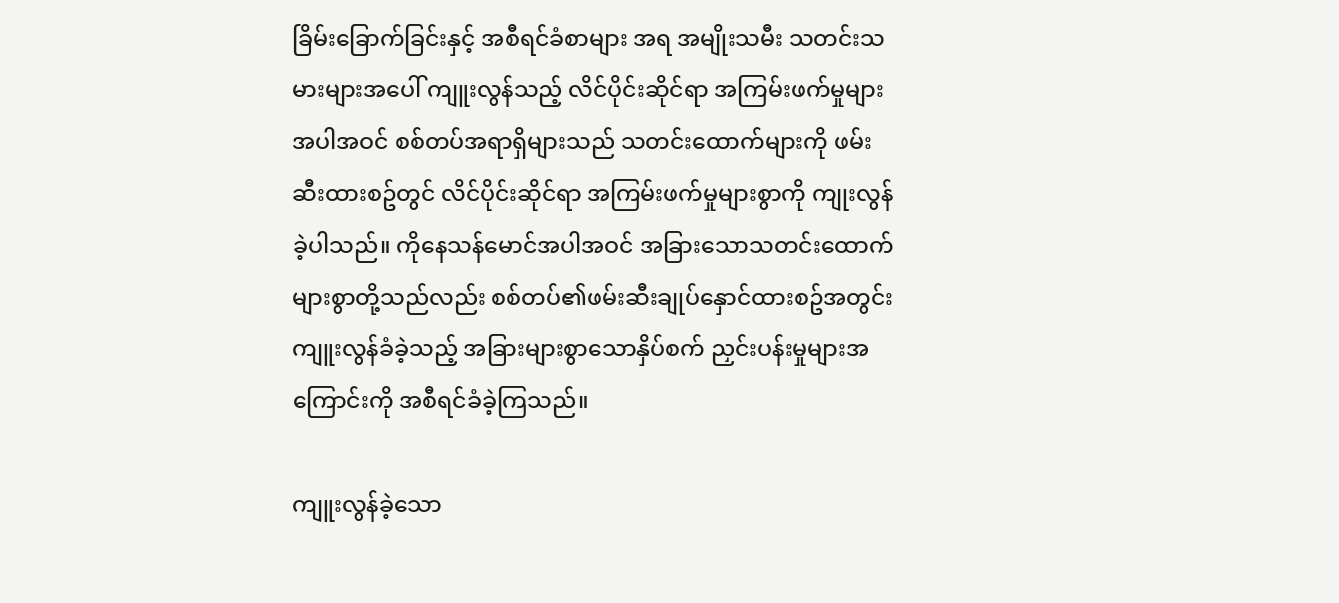ခြိမ်းခြောက်ခြင်းနှင့် အစီရင်ခံစာများ အရ အမျိုးသမီး သတင်းသမားများအပေါ် ကျူးလွန်သည့် လိင်ပိုင်းဆိုင်ရာ အကြမ်းဖက်မှုများ အပါအဝင် စစ်တပ်အရာရှိများသည် သတင်းထောက်များကို ဖမ်းဆီးထားစဥ်တွင် လိင်ပိုင်းဆိုင်ရာ အကြမ်းဖက်မှုများစွာကို ကျုးလွန်ခဲ့ပါသည်။ ကိုနေသန်မောင်အပါအဝင် အခြားသောသတင်းထောက်များစွာတို့သည်လည်း စစ်တပ်၏ဖမ်းဆီးချုပ်နှောင်ထားစဥ်အတွင်း ကျူးလွန်ခံခဲ့သည့် အခြားများစွာသောနှိပ်စက် ညှင်းပန်းမှုများအကြောင်းကို အစီရင်ခံခဲ့ကြသည်။

ကျူးလွန်ခဲ့သော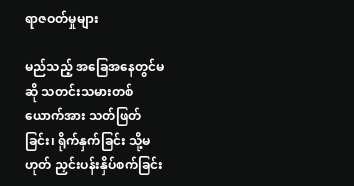ရာဇဝတ်မှုများ

မည်သည့် အခြေအနေတွင်မဆို သတင်းသမားတစ်ယောက်အား သတ်ဖြတ်ခြင်း၊ ရိုက်နှက်ခြင်း သို့မဟုတ် ညှင်းပန်းနှိပ်စက်ခြင်း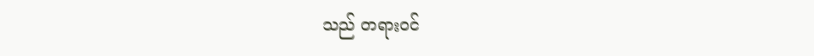သည် တရားဝင်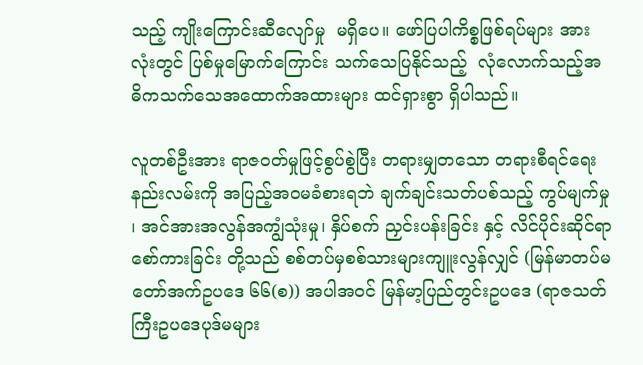သည့် ကျိုးကြောင်းဆီလျော်မှု  မရှိပေ။ ဖော်ပြပါကိစ္စဖြစ်ရပ်များ အားလုံးတွင် ပြစ်မှုမြောက်ကြောင်း သက်သေပြနိုင်သည့်  လုံလောက်သည့်အဓိကသက်သေအထောက်အထားများ ထင်ရှားစွာ ရှိပါသည်။

လူတစ်ဦးအား ရာဇ၀တ်မှုဖြင့်စွပ်စွဲပြီး တရားမျှတသော တရားစီရင်ရေး နည်းလမ်းကို အပြည့်အဝမခံစားရဘဲ ချက်ချင်းသတ်ပစ်သည့် ကွပ်မျက်မှု ၊ အင်အားအလွန်အကျွံသုံးမှု၊ နှိပ်စက် ညှင်းပန်းခြင်း နှင့် လိင်ပိုင်းဆိုင်ရာ စော်ကားခြင်း တို့သည် စစ်တပ်မှစစ်သားများကျူးလွန်လျှင် (မြန်မာတပ်မတော်အက်ဥပဒေ ၆၆(စ)) အပါအဝင် မြန်မာ့ပြည်တွင်းဥပဒေ (ရာဇသတ်ကြီးဥပဒေပုဒ်မများ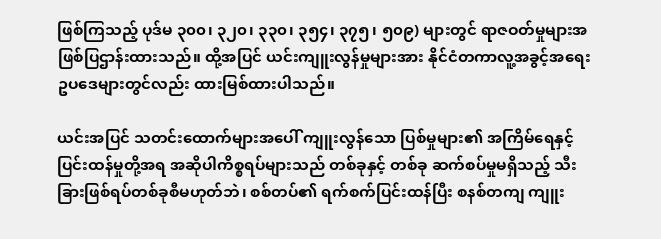ဖြစ်ကြသည့် ပုဒ်မ ၃၀၀၊ ၃၂၀၊ ၃၃၀၊ ၃၅၄၊ ၃၇၅၊ ၅၀၉) များတွင် ရာဇဝတ်မှုများအဖြစ်ပြဌာန်းထားသည်။ ထို့အပြင် ယင်းကျူးလွန်မှုများအား နိုင်ငံတကာလူ့အခွင့်အရေး ဥပဒေများတွင်လည်း ထားမြစ်ထားပါသည်။

ယင်းအပြင် သတင်းထောက်များအပေါ် ကျူးလွန်သော ပြစ်မှုများ၏ အကြိမ်ရေနှင့် ပြင်းထန်မှုတို့အရ အဆိုပါကိစ္စရပ်များသည် တစ်ခုနှင့် တစ်ခု ဆက်စပ်မှုမရှိသည့် သီးခြားဖြစ်ရပ်တစ်ခုစီမဟုတ်ဘဲ၊ စစ်တပ်၏ ရက်စက်ပြင်းထန်ပြီး စနစ်တကျ ကျူး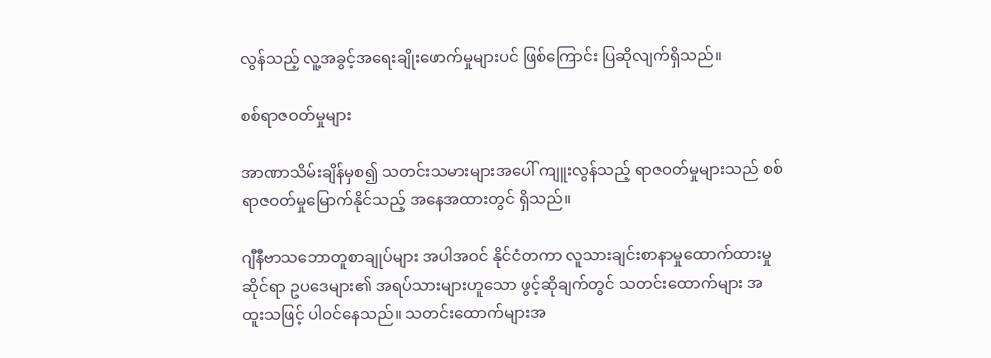လွန်သည့် လူ့အခွင့်အရေးချိုးဖောက်မှုများပင် ဖြစ်ကြောင်း ပြဆိုလျက်ရှိသည်။

စစ်ရာဇဝတ်မှုများ

အာဏာသိမ်းချိန်မှစ၍ သတင်းသမားများအပေါ် ကျူးလွန်သည့် ရာဇဝတ်မှုများသည် စစ်ရာဇဝတ်မှုမြောက်နိုင်သည့် အနေအထားတွင် ရှိသည်။

ဂျီနီဗာသဘောတူစာချုပ်များ အပါအဝင် နိုင်ငံတကာ လူသားချင်းစာနာမှုထောက်ထားမှုဆိုင်ရာ ဥပဒေများ၏ အရပ်သားများဟူသော ဖွင့်ဆိုချက်တွင် သတင်းထောက်များ အထူးသဖြင့် ပါဝင်နေသည်။ သတင်းထောက်များအ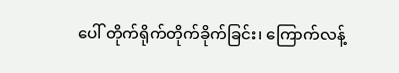ပေါ် တိုက်ရိုက်တိုက်ခိုက်ခြင်း၊ ကြောက်လန့်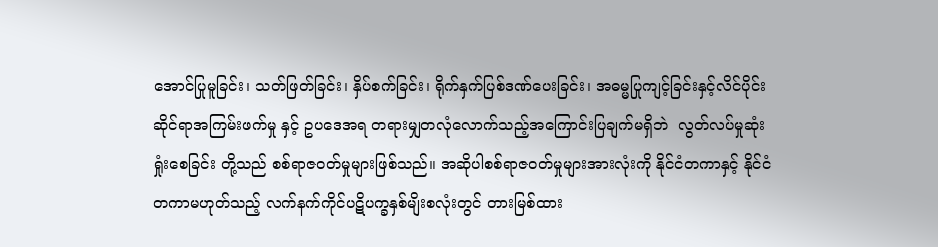အောင်ပြုမူခြင်း၊ သတ်ဖြတ်ခြင်း၊ နှိပ်စက်ခြင်း၊ ရိုက်နှက်ပြစ်ဒဏ်ပေးခြင်း၊ အဓမ္မပြုကျင့်ခြင်းနှင့်လိင်ပိုင်းဆိုင်ရာအကြမ်းဖက်မှု နှင့် ဥပဒေအရ တရားမျှတလုံလောက်သည့်အကြောင်းပြချက်မရှိဘဲ  လွတ်လပ်မှုဆုံးရှုံးစေခြင်း တို့သည် စစ်ရာဇဝတ်မှုများဖြစ်သည်။ အဆိုပါစစ်ရာဇဝတ်မှုများအားလုံးကို နိုင်ငံတကာနှင့် နိုင်ငံတကာမဟုတ်သည့် လက်နက်ကိုင်ပဋိပက္ခနှစ်မျိးစလုံးတွင် တားမြစ်ထား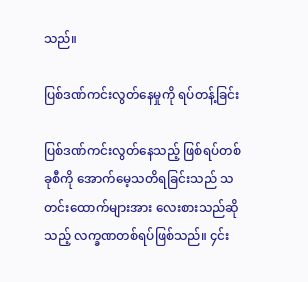သည်။

ပြစ်ဒဏ်ကင်းလွတ်နေမှုကို ရပ်တန့်ခြင်း

ပြစ်ဒဏ်ကင်းလွတ်နေသည့် ဖြစ်ရပ်တစ်ခုစီကို အောက်မေ့သတိရခြင်းသည် သတင်းထောက်များအား လေးစားသည်ဆိုသည့် လက္ခဏတစ်ရပ်ဖြစ်သည်။ ၄င်း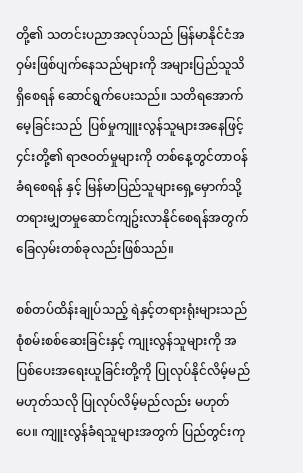တို့၏ သတင်းပညာအလုပ်သည် မြန်မာနိုင်ငံအဝှမ်းဖြစ်ပျက်နေသည်များကို အများပြည်သူသိရှိစေရန် ဆောင်ရွက်ပေးသည်။ သတိရအောက်မေ့ခြင်းသည်  ပြစ်မှုကျူးလွန်သူများအနေဖြင့် ၄င်းတို့၏ ရာဇဝတ်မှုများကို တစ်နေ့တွင်တာဝန်ခံရစေရန် နှင့် မြန်မာပြည်သူများရှေ့မှောက်သို့ တရားမျှတမှုဆောင်ကျဥ်းလာနိုင်စေရန်အတွက် ခြေလှမ်းတစ်ခုလည်းဖြစ်သည်။

စစ်တပ်ထိန်းချုပ်သည့် ရဲနှင့်တရားရုံးများသည် စုံစမ်းစစ်ဆေးခြင်းနှင့် ကျုးလွန်သူများကို အပြစ်ပေးအရေးယူခြင်းတို့ကို ပြုလုပ်နိုင်လိမ့်မည်မဟုတ်သလို ပြုလုပ်လိမ့်မည်လည်း မဟုတ်ပေ။ ကျူးလွန်ခံရသူများအတွက် ပြည်တွင်းကု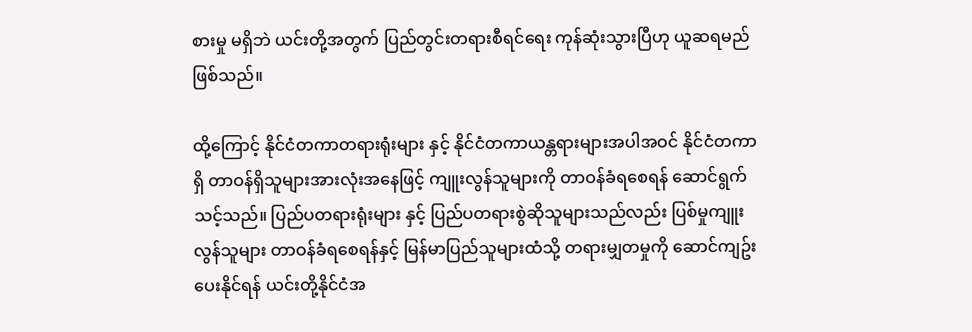စားမှု မရှိဘဲ ယင်းတို့အတွက် ပြည်တွင်းတရားစီရင်ရေး ကုန်ဆုံးသွားပြီဟု ယူဆရမည် ဖြစ်သည်။

ထို့ကြောင့် နိုင်ငံတကာတရားရုံးများ နှင့် နိုင်ငံတကာယန္တရားများအပါအဝင် နိုင်ငံတကာရှိ တာဝန်ရှိသူများအားလုံးအနေဖြင့် ကျူးလွန်သူများကို တာဝန်ခံရစေရန် ဆောင်ရွက်သင့်သည်။ ပြည်ပတရားရုံးများ နှင့် ပြည်ပတရားစွဲဆိုသူများသည်လည်း ပြစ်မှုကျူးလွန်သူများ တာဝန်ခံရစေရန်နှင့် မြန်မာပြည်သူများထံသို့ တရားမျှတမှုကို ဆောင်ကျဥ်းပေးနိုင်ရန် ယင်းတို့နိုင်ငံအ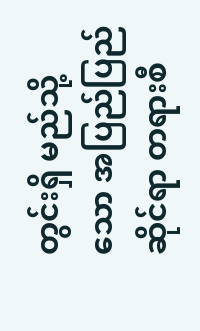တွင်းရှိ မည်သို့သော အပြည်ပြည်ဆိုင်ရာ တရားစီ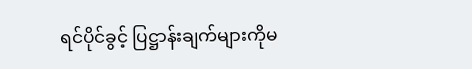ရင်ပိုင်ခွင့် ပြဋ္ဌာန်းချက်များကိုမ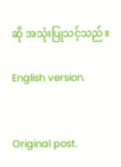ဆို အသုံးပြုသင့်သည်။

English version.


Original post.